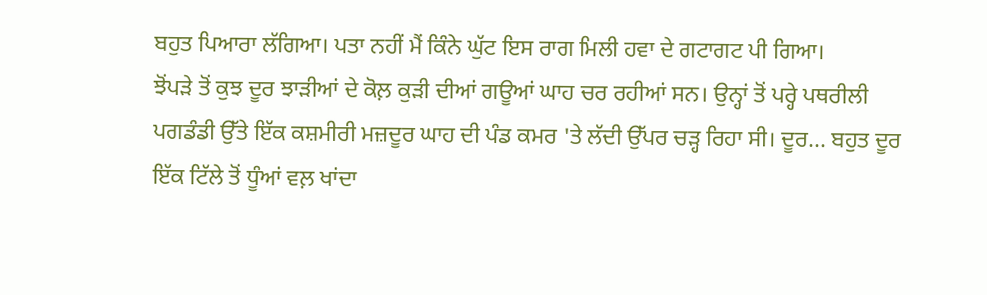ਬਹੁਤ ਪਿਆਰਾ ਲੱਗਿਆ। ਪਤਾ ਨਹੀਂ ਮੈਂ ਕਿੰਨੇ ਘੁੱਟ ਇਸ ਰਾਗ ਮਿਲੀ ਹਵਾ ਦੇ ਗਟਾਗਟ ਪੀ ਗਿਆ।
ਝੋਂਪੜੇ ਤੋਂ ਕੁਝ ਦੂਰ ਝਾੜੀਆਂ ਦੇ ਕੋਲ਼ ਕੁੜੀ ਦੀਆਂ ਗਊਆਂ ਘਾਹ ਚਰ ਰਹੀਆਂ ਸਨ। ਉਨ੍ਹਾਂ ਤੋਂ ਪਰ੍ਹੇ ਪਥਰੀਲੀ ਪਗਡੰਡੀ ਉੱਤੇ ਇੱਕ ਕਸ਼ਮੀਰੀ ਮਜ਼ਦੂਰ ਘਾਹ ਦੀ ਪੰਡ ਕਮਰ 'ਤੇ ਲੱਦੀ ਉੱਪਰ ਚੜ੍ਹ ਰਿਹਾ ਸੀ। ਦੂਰ... ਬਹੁਤ ਦੂਰ ਇੱਕ ਟਿੱਲੇ ਤੋਂ ਧੂੰਆਂ ਵਲ਼ ਖਾਂਦਾ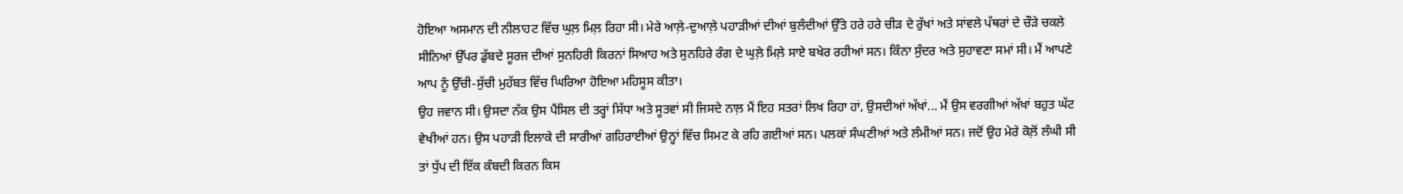ਹੋਇਆ ਅਸਮਾਨ ਦੀ ਨੀਲਾਹਟ ਵਿੱਚ ਘੁਲ਼ ਮਿਲ਼ ਰਿਹਾ ਸੀ। ਮੇਰੇ ਆਲ਼ੇ-ਦੁਆਲ਼ੇ ਪਹਾੜੀਆਂ ਦੀਆਂ ਬੁਲੰਦੀਆਂ ਉੱਤੇ ਹਰੇ ਹਰੇ ਚੀੜ ਦੇ ਰੁੱਖਾਂ ਅਤੇ ਸਾਂਵਲੇ ਪੱਥਰਾਂ ਦੇ ਚੌੜੇ ਚਕਲੇ ਸੀਨਿਆਂ ਉੱਪਰ ਡੁੱਬਦੇ ਸੂਰਜ ਦੀਆਂ ਸੁਨਹਿਰੀ ਕਿਰਨਾਂ ਸਿਆਹ ਅਤੇ ਸੁਨਹਿਰੇ ਰੰਗ ਦੇ ਘੁਲ਼ੇ ਮਿਲ਼ੇ ਸਾਏ ਬਖੇਰ ਰਹੀਆਂ ਸਨ। ਕਿੰਨਾ ਸੁੰਦਰ ਅਤੇ ਸੁਹਾਵਣਾ ਸਮਾਂ ਸੀ। ਮੈਂ ਆਪਣੇ ਆਪ ਨੂੰ ਉੱਚੀ-ਸੁੱਚੀ ਮੁਹੱਬਤ ਵਿੱਚ ਘਿਰਿਆ ਹੋਇਆ ਮਹਿਸੂਸ ਕੀਤਾ।
ਉਹ ਜਵਾਨ ਸੀ। ਉਸਦਾ ਨੱਕ ਉਸ ਪੈਂਸਿਲ ਦੀ ਤਰ੍ਹਾਂ ਸਿੱਧਾ ਅਤੇ ਸੂਤਵਾਂ ਸੀ ਜਿਸਦੇ ਨਾਲ਼ ਮੈਂ ਇਹ ਸਤਰਾਂ ਲਿਖ ਰਿਹਾ ਹਾਂ, ਉਸਦੀਆਂ ਅੱਖਾਂ... ਮੈਂ ਉਸ ਵਰਗੀਆਂ ਅੱਖਾਂ ਬਹੁਤ ਘੱਟ ਵੇਖੀਆਂ ਹਨ। ਉਸ ਪਹਾੜੀ ਇਲਾਕੇ ਦੀ ਸਾਰੀਆਂ ਗਹਿਰਾਈਆਂ ਉਨ੍ਹਾਂ ਵਿੱਚ ਸਿਮਟ ਕੇ ਰਹਿ ਗਈਆਂ ਸਨ। ਪਲਕਾਂ ਸੰਘਣੀਆਂ ਅਤੇ ਲੰਮੀਆਂ ਸਨ। ਜਦੋਂ ਉਹ ਮੇਰੇ ਕੋਲ਼ੋਂ ਲੰਘੀ ਸੀ ਤਾਂ ਧੁੱਪ ਦੀ ਇੱਕ ਕੰਬਦੀ ਕਿਰਨ ਕਿਸ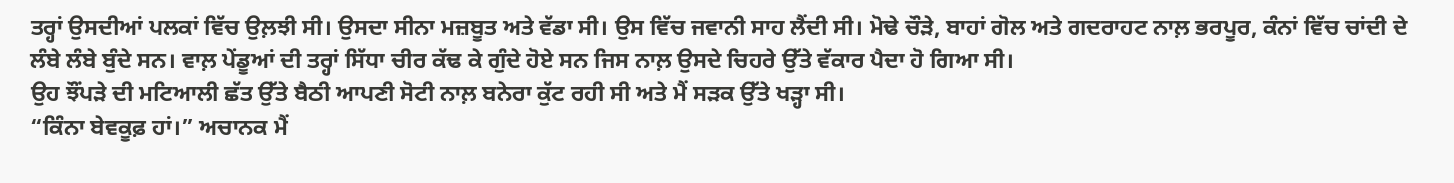ਤਰ੍ਹਾਂ ਉਸਦੀਆਂ ਪਲਕਾਂ ਵਿੱਚ ਉਲ਼ਝੀ ਸੀ। ਉਸਦਾ ਸੀਨਾ ਮਜ਼ਬੂਤ ਅਤੇ ਵੱਡਾ ਸੀ। ਉਸ ਵਿੱਚ ਜਵਾਨੀ ਸਾਹ ਲੈਂਦੀ ਸੀ। ਮੋਢੇ ਚੌੜੇ, ਬਾਹਾਂ ਗੋਲ ਅਤੇ ਗਦਰਾਹਟ ਨਾਲ਼ ਭਰਪੂਰ, ਕੰਨਾਂ ਵਿੱਚ ਚਾਂਦੀ ਦੇ ਲੰਬੇ ਲੰਬੇ ਬੁੰਦੇ ਸਨ। ਵਾਲ਼ ਪੇਂਡੂਆਂ ਦੀ ਤਰ੍ਹਾਂ ਸਿੱਧਾ ਚੀਰ ਕੱਢ ਕੇ ਗੁੰਦੇ ਹੋਏ ਸਨ ਜਿਸ ਨਾਲ਼ ਉਸਦੇ ਚਿਹਰੇ ਉੱਤੇ ਵੱਕਾਰ ਪੈਦਾ ਹੋ ਗਿਆ ਸੀ।
ਉਹ ਝੌਂਪੜੇ ਦੀ ਮਟਿਆਲੀ ਛੱਤ ਉੱਤੇ ਬੈਠੀ ਆਪਣੀ ਸੋਟੀ ਨਾਲ਼ ਬਨੇਰਾ ਕੁੱਟ ਰਹੀ ਸੀ ਅਤੇ ਮੈਂ ਸੜਕ ਉੱਤੇ ਖੜ੍ਹਾ ਸੀ।
“ਕਿੰਨਾ ਬੇਵਕੂਫ਼ ਹਾਂ।” ਅਚਾਨਕ ਮੈਂ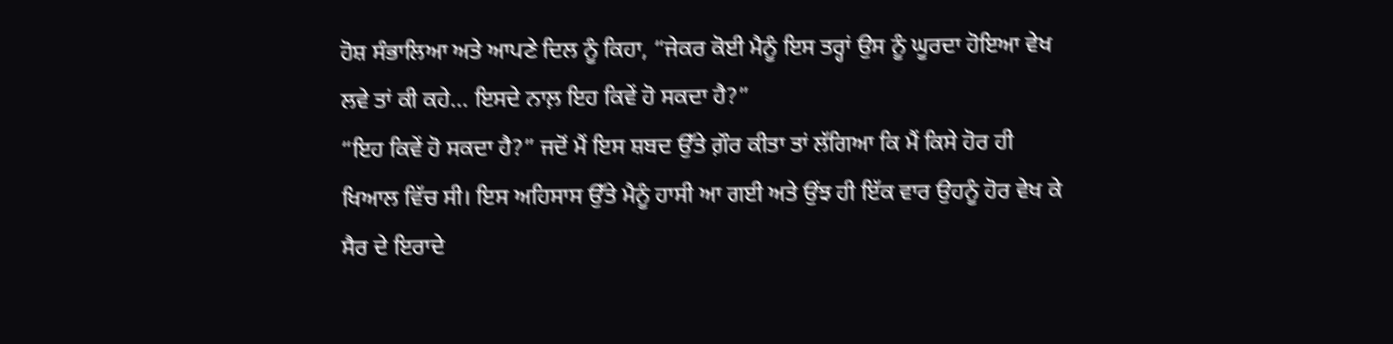ਹੋਸ਼ ਸੰਭਾਲਿਆ ਅਤੇ ਆਪਣੇ ਦਿਲ ਨੂੰ ਕਿਹਾ, “ਜੇਕਰ ਕੋਈ ਮੈਨੂੰ ਇਸ ਤਰ੍ਹਾਂ ਉਸ ਨੂੰ ਘੂਰਦਾ ਹੋਇਆ ਵੇਖ ਲਵੇ ਤਾਂ ਕੀ ਕਹੇ... ਇਸਦੇ ਨਾਲ਼ ਇਹ ਕਿਵੇਂ ਹੋ ਸਕਦਾ ਹੈ?”
“ਇਹ ਕਿਵੇਂ ਹੋ ਸਕਦਾ ਹੈ?” ਜਦੋਂ ਮੈਂ ਇਸ ਸ਼ਬਦ ਉੱਤੇ ਗ਼ੌਰ ਕੀਤਾ ਤਾਂ ਲੱਗਿਆ ਕਿ ਮੈਂ ਕਿਸੇ ਹੋਰ ਹੀ ਖਿਆਲ ਵਿੱਚ ਸੀ। ਇਸ ਅਹਿਸਾਸ ਉੱਤੇ ਮੈਨੂੰ ਹਾਸੀ ਆ ਗਈ ਅਤੇ ਉਂਝ ਹੀ ਇੱਕ ਵਾਰ ਉਹਨੂੰ ਹੋਰ ਵੇਖ ਕੇ ਸੈਰ ਦੇ ਇਰਾਦੇ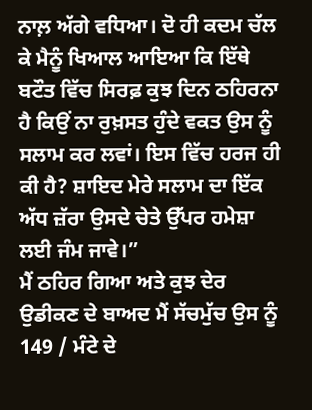ਨਾਲ਼ ਅੱਗੇ ਵਧਿਆ। ਦੋ ਹੀ ਕਦਮ ਚੱਲ ਕੇ ਮੈਨੂੰ ਖਿਆਲ ਆਇਆ ਕਿ ਇੱਥੇ ਬਟੌਤ ਵਿੱਚ ਸਿਰਫ਼ ਕੁਝ ਦਿਨ ਠਹਿਰਨਾ ਹੈ ਕਿਉਂ ਨਾ ਰੁਖ਼ਸਤ ਹੁੰਦੇ ਵਕਤ ਉਸ ਨੂੰ ਸਲਾਮ ਕਰ ਲਵਾਂ। ਇਸ ਵਿੱਚ ਹਰਜ ਹੀ ਕੀ ਹੈ? ਸ਼ਾਇਦ ਮੇਰੇ ਸਲਾਮ ਦਾ ਇੱਕ ਅੱਧ ਜ਼ੱਰਾ ਉਸਦੇ ਚੇਤੇ ਉੱਪਰ ਹਮੇਸ਼ਾ ਲਈ ਜੰਮ ਜਾਵੇ।”
ਮੈਂ ਠਹਿਰ ਗਿਆ ਅਤੇ ਕੁਝ ਦੇਰ ਉਡੀਕਣ ਦੇ ਬਾਅਦ ਮੈਂ ਸੱਚਮੁੱਚ ਉਸ ਨੂੰ
149 / ਮੰਟੇ ਦੇ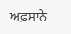ਅਫ਼ਸਾਨੇ